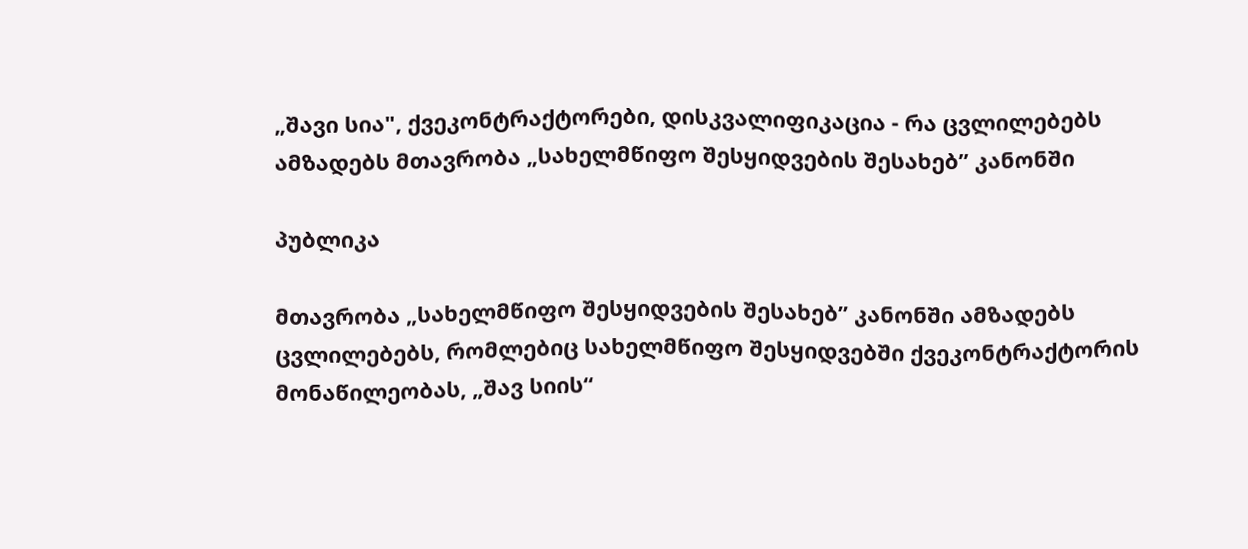„შავი სია", ქვეკონტრაქტორები, დისკვალიფიკაცია - რა ცვლილებებს ამზადებს მთავრობა „სახელმწიფო შესყიდვების შესახებ” კანონში

პუბლიკა

მთავრობა „სახელმწიფო შესყიდვების შესახებ” კანონში ამზადებს ცვლილებებს, რომლებიც სახელმწიფო შესყიდვებში ქვეკონტრაქტორის მონაწილეობას, „შავ სიის“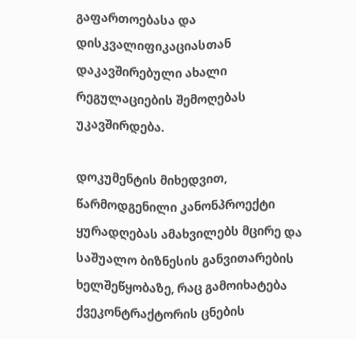გაფართოებასა და დისკვალიფიკაციასთან დაკავშირებული ახალი რეგულაციების შემოღებას უკავშირდება.

დოკუმენტის მიხედვით, წარმოდგენილი კანონპროექტი ყურადღებას ამახვილებს მცირე და საშუალო ბიზნესის განვითარების ხელშეწყობაზე, რაც გამოიხატება ქვეკონტრაქტორის ცნების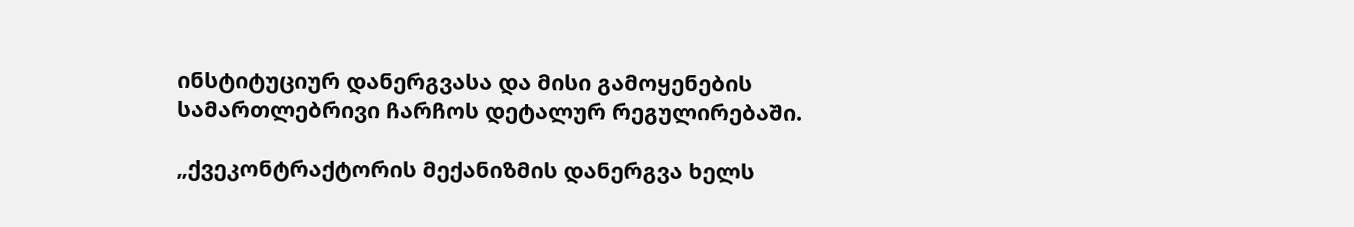ინსტიტუციურ დანერგვასა და მისი გამოყენების სამართლებრივი ჩარჩოს დეტალურ რეგულირებაში.

„ქვეკონტრაქტორის მექანიზმის დანერგვა ხელს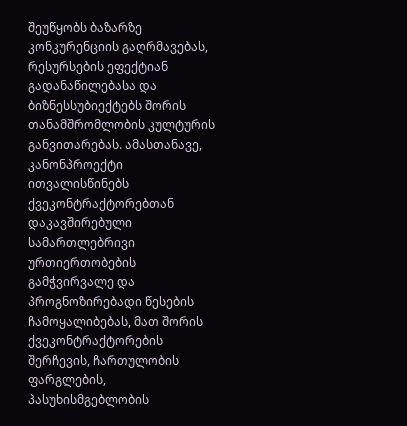შეუწყობს ბაზარზე კონკურენციის გაღრმავებას, რესურსების ეფექტიან გადანაწილებასა და ბიზნესსუბიექტებს შორის თანამშრომლობის კულტურის განვითარებას. ამასთანავე, კანონპროექტი ითვალისწინებს ქვეკონტრაქტორებთან დაკავშირებული სამართლებრივი ურთიერთობების გამჭვირვალე და პროგნოზირებადი წესების ჩამოყალიბებას, მათ შორის ქვეკონტრაქტორების შერჩევის, ჩართულობის ფარგლების, პასუხისმგებლობის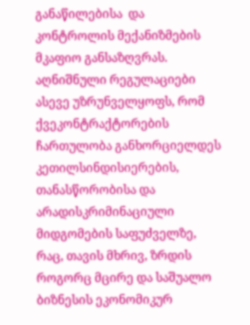განაწილებისა  და კონტროლის მექანიზმების მკაფიო განსაზღვრას. აღნიშნული რეგულაციები ასევე უზრუნველყოფს, რომ ქვეკონტრაქტორების ჩართულობა განხორციელდეს კეთილსინდისიერების, თანასწორობისა და არადისკრიმინაციული მიდგომების საფუძველზე, რაც, თავის მხრივ, ზრდის როგორც მცირე და საშუალო ბიზნესის ეკონომიკურ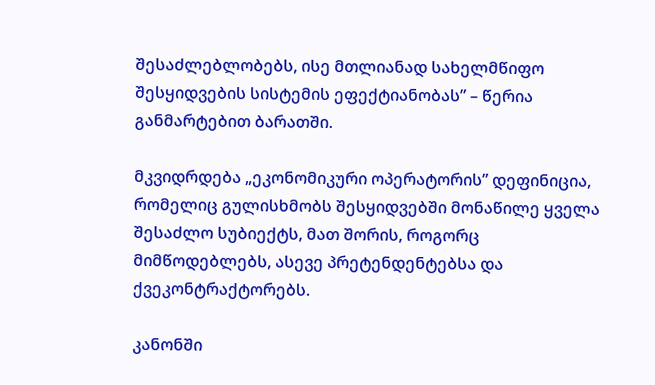შესაძლებლობებს, ისე მთლიანად სახელმწიფო შესყიდვების სისტემის ეფექტიანობას” – წერია განმარტებით ბარათში.

მკვიდრდება „ეკონომიკური ოპერატორის” დეფინიცია, რომელიც გულისხმობს შესყიდვებში მონაწილე ყველა შესაძლო სუბიექტს, მათ შორის, როგორც მიმწოდებლებს, ასევე პრეტენდენტებსა და ქვეკონტრაქტორებს.

კანონში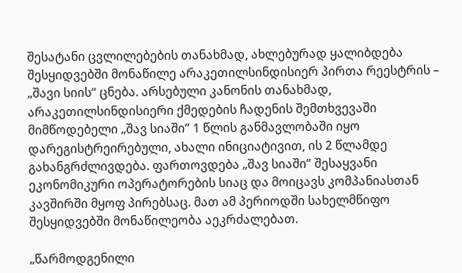შესატანი ცვლილებების თანახმად, ახლებურად ყალიბდება შესყიდვებში მონაწილე არაკეთილსინდისიერ პირთა რეესტრის – „შავი სიის“ ცნება. არსებული კანონის თანახმად, არაკეთილსინდისიერი ქმედების ჩადენის შემთხვევაში მიმწოდებელი „შავ სიაში” 1 წლის განმავლობაში იყო დარეგისტრეირებული, ახალი ინიციატივით, ის 2 წლამდე გახანგრძლივდება. ფართოვდება „შავ სიაში” შესაყვანი ეკონომიკური ოპერატორების სიაც და მოიცავს კომპანიასთან კავშირში მყოფ პირებსაც. მათ ამ პერიოდში სახელმწიფო შესყიდვებში მონაწილეობა აეკრძალებათ.

„წარმოდგენილი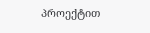პროექტით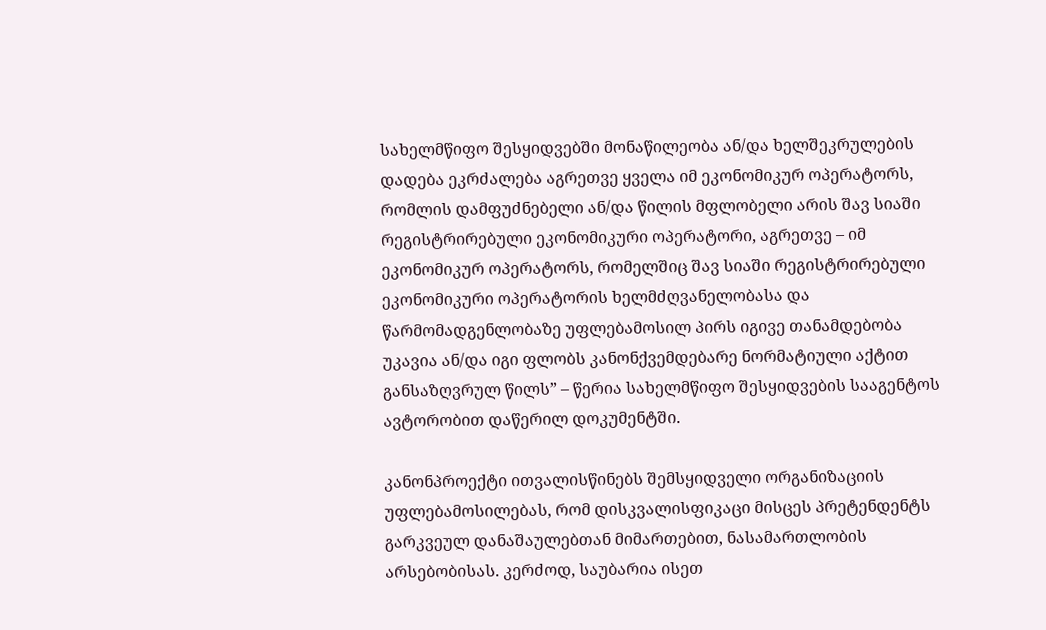სახელმწიფო შესყიდვებში მონაწილეობა ან/და ხელშეკრულების დადება ეკრძალება აგრეთვე ყველა იმ ეკონომიკურ ოპერატორს, რომლის დამფუძნებელი ან/და წილის მფლობელი არის შავ სიაში რეგისტრირებული ეკონომიკური ოპერატორი, აგრეთვე – იმ ეკონომიკურ ოპერატორს, რომელშიც შავ სიაში რეგისტრირებული ეკონომიკური ოპერატორის ხელმძღვანელობასა და წარმომადგენლობაზე უფლებამოსილ პირს იგივე თანამდებობა უკავია ან/და იგი ფლობს კანონქვემდებარე ნორმატიული აქტით განსაზღვრულ წილს” – წერია სახელმწიფო შესყიდვების სააგენტოს ავტორობით დაწერილ დოკუმენტში.

კანონპროექტი ითვალისწინებს შემსყიდველი ორგანიზაციის უფლებამოსილებას, რომ დისკვალისფიკაცი მისცეს პრეტენდენტს გარკვეულ დანაშაულებთან მიმართებით, ნასამართლობის არსებობისას. კერძოდ, საუბარია ისეთ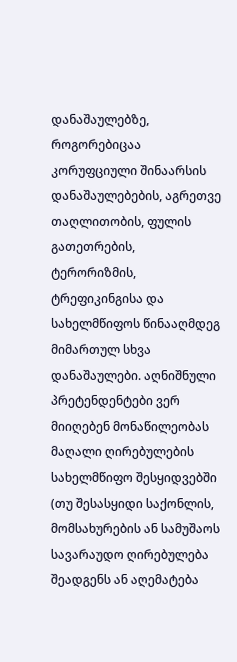დანაშაულებზე, როგორებიცაა კორუფციული შინაარსის დანაშაულებების, აგრეთვე თაღლითობის, ფულის გათეთრების, ტერორიზმის, ტრეფიკინგისა და სახელმწიფოს წინააღმდეგ მიმართულ სხვა დანაშაულები. აღნიშნული პრეტენდენტები ვერ მიიღებენ მონაწილეობას მაღალი ღირებულების სახელმწიფო შესყიდვებში (თუ შესასყიდი საქონლის, მომსახურების ან სამუშაოს სავარაუდო ღირებულება შეადგენს ან აღემატება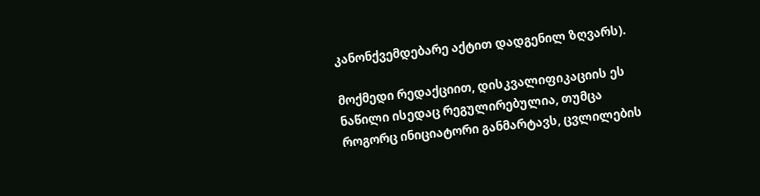კანონქვემდებარე აქტით დადგენილ ზღვარს).

მოქმედი რედაქციით, დისკვალიფიკაციის ეს ნაწილი ისედაც რეგულირებულია, თუმცა როგორც ინიციატორი განმარტავს, ცვლილების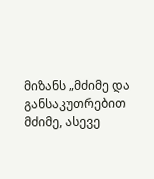მიზანს „მძიმე და განსაკუთრებით მძიმე, ასევე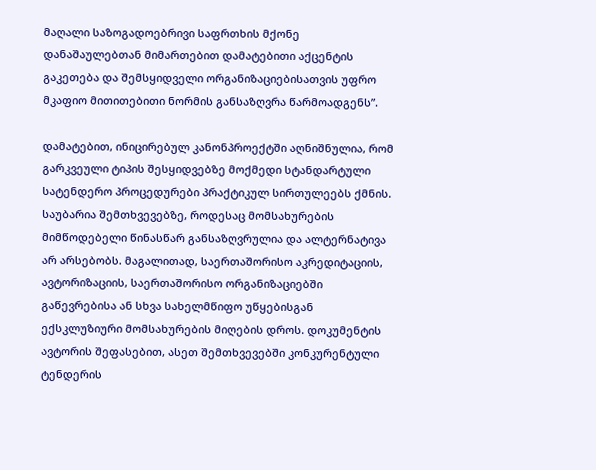მაღალი საზოგადოებრივი საფრთხის მქონე დანაშაულებთან მიმართებით დამატებითი აქცენტის გაკეთება და შემსყიდველი ორგანიზაციებისათვის უფრო მკაფიო მითითებითი ნორმის განსაზღვრა წარმოადგენს”.

დამატებით, ინიცირებულ კანონპროექტში აღნიშნულია, რომ გარკვეული ტიპის შესყიდვებზე მოქმედი სტანდარტული სატენდერო პროცედურები პრაქტიკულ სირთულეებს ქმნის. საუბარია შემთხვევებზე, როდესაც მომსახურების მიმწოდებელი წინასწარ განსაზღვრულია და ალტერნატივა არ არსებობს. მაგალითად, საერთაშორისო აკრედიტაციის, ავტორიზაციის, საერთაშორისო ორგანიზაციებში გაწევრებისა ან სხვა სახელმწიფო უწყებისგან ექსკლუზიური მომსახურების მიღების დროს. დოკუმენტის ავტორის შეფასებით, ასეთ შემთხვევებში კონკურენტული ტენდერის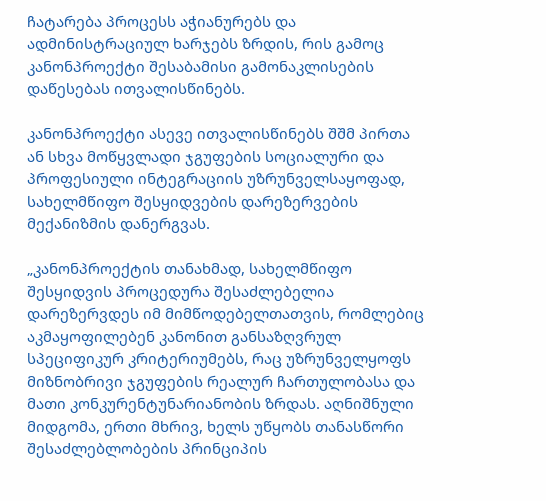ჩატარება პროცესს აჭიანურებს და ადმინისტრაციულ ხარჯებს ზრდის, რის გამოც კანონპროექტი შესაბამისი გამონაკლისების დაწესებას ითვალისწინებს.

კანონპროექტი ასევე ითვალისწინებს შშმ პირთა ან სხვა მოწყვლადი ჯგუფების სოციალური და პროფესიული ინტეგრაციის უზრუნველსაყოფად, სახელმწიფო შესყიდვების დარეზერვების მექანიზმის დანერგვას.

„კანონპროექტის თანახმად, სახელმწიფო შესყიდვის პროცედურა შესაძლებელია დარეზერვდეს იმ მიმწოდებელთათვის, რომლებიც აკმაყოფილებენ კანონით განსაზღვრულ სპეციფიკურ კრიტერიუმებს, რაც უზრუნველყოფს მიზნობრივი ჯგუფების რეალურ ჩართულობასა და მათი კონკურენტუნარიანობის ზრდას. აღნიშნული მიდგომა, ერთი მხრივ, ხელს უწყობს თანასწორი შესაძლებლობების პრინციპის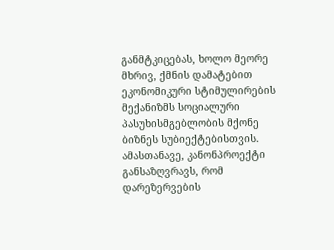განმტკიცებას, ხოლო მეორე მხრივ, ქმნის დამატებით ეკონომიკური სტიმულირების მექანიზმს სოციალური პასუხისმგებლობის მქონე ბიზნეს სუბიექტებისთვის. ამასთანავე, კანონპროექტი განსაზღვრავს, რომ დარეზერვების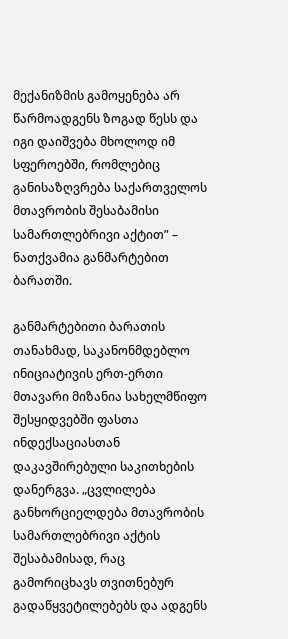მექანიზმის გამოყენება არ წარმოადგენს ზოგად წესს და იგი დაიშვება მხოლოდ იმ სფეროებში, რომლებიც განისაზღვრება საქართველოს მთავრობის შესაბამისი სამართლებრივი აქტით” – ნათქვამია განმარტებით ბარათში.

განმარტებითი ბარათის თანახმად, საკანონმდებლო ინიციატივის ერთ-ერთი მთავარი მიზანია სახელმწიფო შესყიდვებში ფასთა ინდექსაციასთან დაკავშირებული საკითხების დანერგვა. „ცვლილება განხორციელდება მთავრობის სამართლებრივი აქტის შესაბამისად, რაც გამორიცხავს თვითნებურ გადაწყვეტილებებს და ადგენს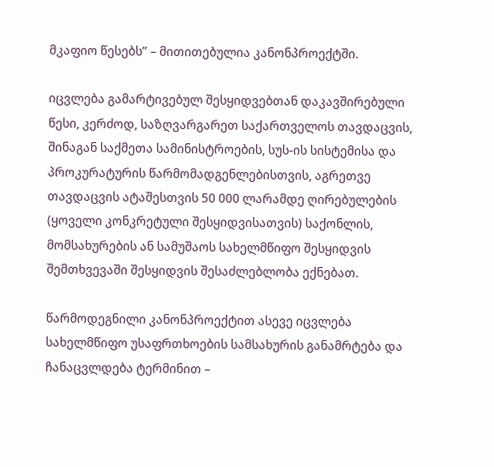მკაფიო წესებს” – მითითებულია კანონპროექტში.

იცვლება გამარტივებულ შესყიდვებთან დაკავშირებული წესი, კერძოდ, საზღვარგარეთ საქართველოს თავდაცვის, შინაგან საქმეთა სამინისტროების, სუს-ის სისტემისა და პროკურატურის წარმომადგენლებისთვის, აგრეთვე თავდაცვის ატაშესთვის 50 000 ლარამდე ღირებულების (ყოველი კონკრეტული შესყიდვისათვის) საქონლის, მომსახურების ან სამუშაოს სახელმწიფო შესყიდვის შემთხვევაში შესყიდვის შესაძლებლობა ექნებათ.

წარმოდეგნილი კანონპროექტით ასევე იცვლება სახელმწიფო უსაფრთხოების სამსახურის განამრტება და ჩანაცვლდება ტერმინით –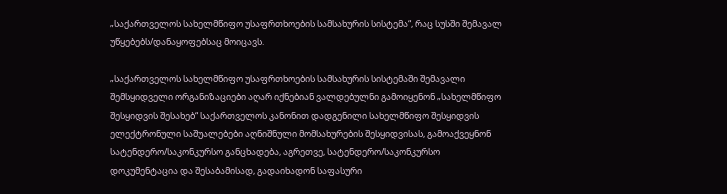„საქართველოს სახელმწიფო უსაფრთხოების სამსახურის სისტემა“, რაც სუსში შემავალ უწყებებს/დანაყოფებსაც მოიცავს.

„საქართველოს სახელმწიფო უსაფრთხოების სამსახურის სისტემაში შემავალი შემსყიდველი ორგანიზაციები აღარ იქნებიან ვალდებულნი გამოიყენონ „სახელმწიფო შესყიდვის შესახებ“ საქართველოს კანონით დადგენილი სახელმწიფო შესყიდვის ელექტრონული საშუალებები აღნიშნული მომსახურების შესყიდვისას, გამოაქვეყნონ სატენდერო/საკონკურსო განცხადება, აგრეთვე, სატენდერო/საკონკურსო დოკუმენტაცია და შესაბამისად, გადაიხადონ საფასური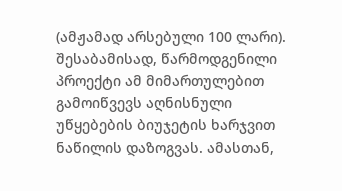(ამჟამად არსებული 100 ლარი). შესაბამისად, წარმოდგენილი პროექტი ამ მიმართულებით გამოიწვევს აღნისნული უწყებების ბიუჯეტის ხარჯვით ნაწილის დაზოგვას. ამასთან,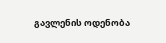გავლენის ოდენობა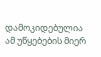დამოკიდებულია ამ უწყებების მიერ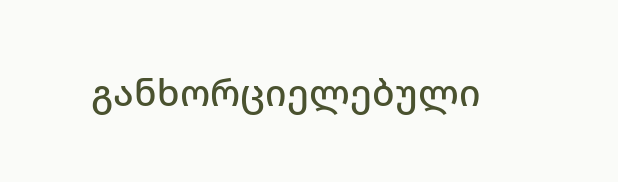განხორციელებული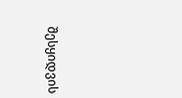შესყიდვის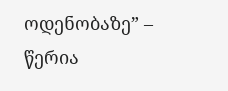ოდენობაზე” – წერია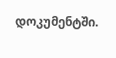დოკუმენტში.